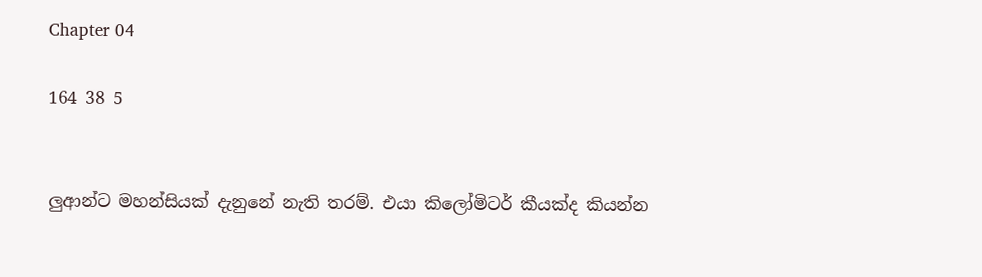Chapter 04

164 38 5


ලුආන්ට මහන්සියක් දැනුනේ නැති තරම්. එයා කිලෝමිටර් කීයක්ද කියන්න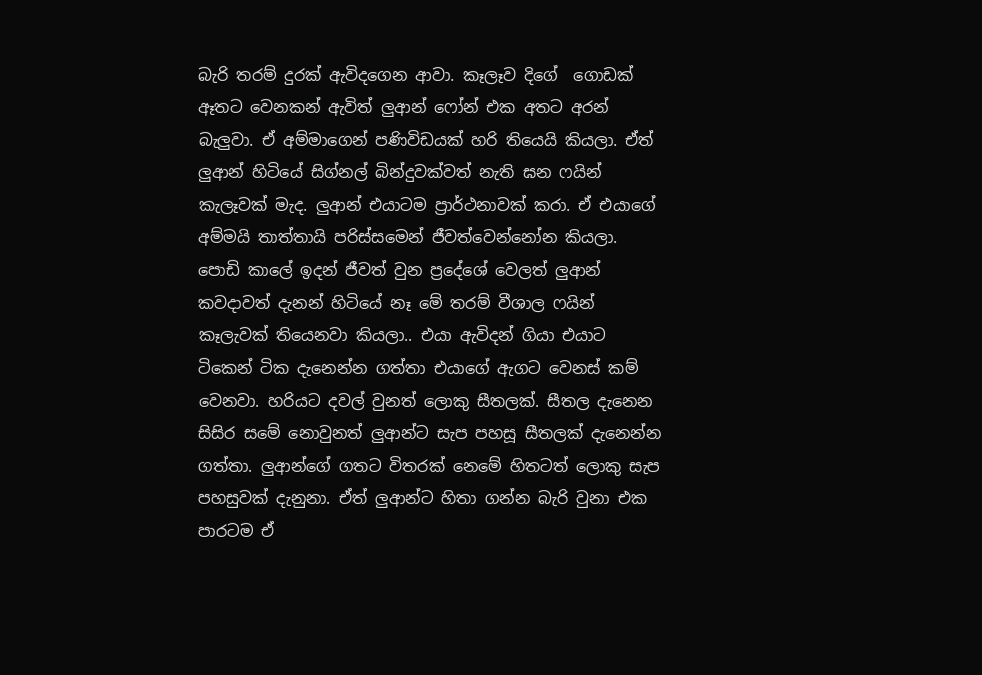බැරි තරම් දුරක් ඇවිදගෙන ආවා. කෑලෑව දිගේ  ගොඩක් ඈතට වෙනකන් ඇවිත් ලුආන් ෆෝන් එක අතට අරන් බැලුවා. ඒ අම්මාගෙන් පණිවිඩයක් හරි තියෙයි කියලා. ඒත් ලුආන් හිටියේ සිග්නල් බින්දුවක්වත් නැති ඝන ෆයින් කැලෑවක් මැද. ලුආන් එයාටම ප්‍රාර්ථනාවක් කරා. ඒ එයාගේ අම්මයි තාත්තායි පරිස්සමෙන් ජීවත්වෙන්නෝන කියලා. පොඩි කාලේ ඉදන් ජීවත් වුන ප්‍රදේශේ වෙලත් ලුආන් කවදාවත් දැනන් හිටියේ නෑ මේ තරම් වීශාල ෆයින් කෑලැවක් තියෙනවා කියලා.. එයා ඇවිදන් ගියා එයාට ටිකෙන් ටික දැනෙන්න ගත්තා එයාගේ ඇගට වෙනස් කම් වෙනවා. හරියට දවල් වුනත් ලොකු සීතලක්. සීතල දැනෙන සිසිර සමේ නොවුනත් ලුආන්ට සැප පහසූ සීතලක් දැනෙන්න ගත්තා. ලුආන්ගේ ගතට විතරක් නෙමේ හිතටත් ලොකු සැප පහසුවක් දැනුනා. ඒත් ලුආන්ට හිතා ගන්න බැරි වුනා එක පාරටම ඒ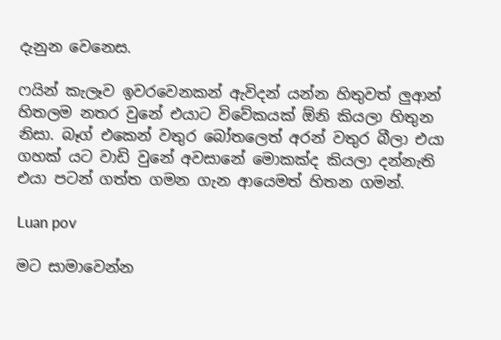දැනුන වෙනෙස.

ෆයින් කැලෑව ඉවරවෙනකන් ඇවිදන් යන්න හිතුවත් ලුආන් හිතලම නතර වුනේ එයාට විවේකයක් ඕනි කියලා හිතුන නිසා. බෑග් එකෙන් වතුර බෝතලෙත් අරන් වතුර බීලා එයා ගහක් යට වාඩි වුනේ අවසානේ මොකක්ද කියලා දන්නැති එයා පටන් ගත්ත ගමන ගැන ආයෙමත් හිතන ගමන්.

Luan pov

මට සාමාවෙන්න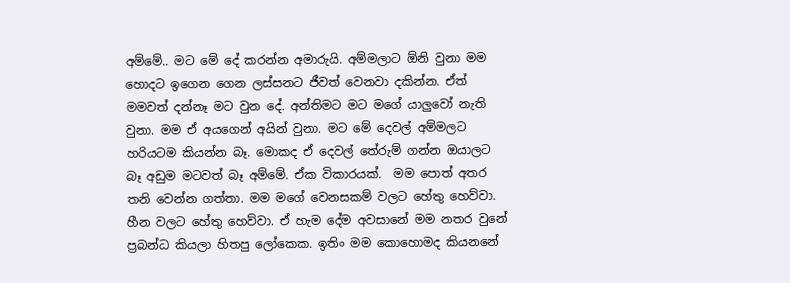අම්මේ.. මට මේ දේ කරන්න අමාරුයි. අම්මලාට ඕනි වුනා මම හොදට ඉගෙන ගෙන ලස්සනට ජීවත් වෙනවා දකින්න. ඒත් මමවත් දන්නෑ මට වුන දේ. අන්තිමට මට මගේ යාලුවෝ නැති වුනා. මම ඒ අයගෙන් අයින් වුනා. මට මේ දෙවල් අම්මලට හරියටම කියන්න බෑ. මොකද ඒ දෙවල් තේරුම් ගන්න ඔයාලට බෑ අඩුම මටවත් බෑ අම්මේ. ඒක විකාරයක්.  මම පොත් අතර තනි වෙන්න ගත්තා. මම මගේ වෙනසකම් වලට හේතු හෙව්වා. හීන වලට හේතු හෙව්වා. ඒ හැම දේම අවසානේ මම නතර වුනේ ප්‍රබන්ධ කියලා හිතපු ලෝකෙක. ඉතිං මම කොහොමද කියනනේ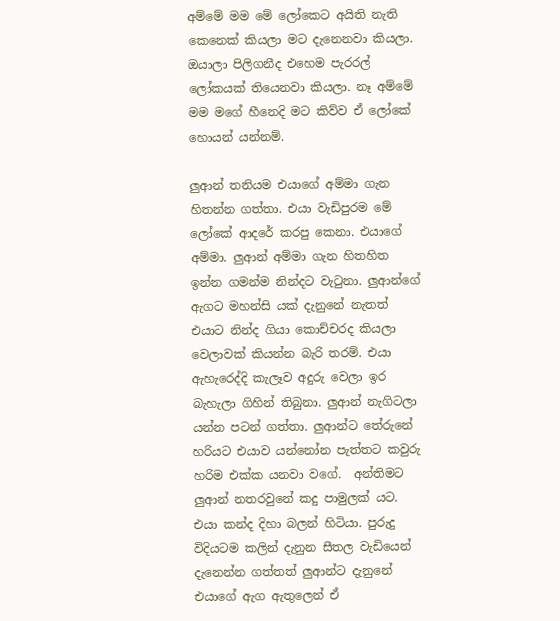අම්මේ මම මේ ලෝකෙට අයිති නැති කෙනෙක් කියලා මට දැනෙනවා කියලා. ඔයාලා පිලිගනීද එහෙම පැරරල් ලෝකයක් තියෙනවා කියලා. නෑ අම්මේ මම මගේ හීනෙදි මට කිව්ව ඒ ලෝකේ හොයන් යන්නම්.

ලුආන් තනියම එයාගේ අම්මා ගැන හිතන්න ගත්තා. එයා වැඩිපුරම මේ ලෝකේ ආදරේ කරපු කෙනා. එයාගේ අම්මා. ලුආන් අම්මා ගැන හිතහිත ඉන්න ගමන්ම නින්දට වැටුනා. ලුආන්ගේ ඇගට මහන්සි යක් දැනුනේ නැතත් එයාට නින්ද ගියා කොච්චරද කියලා වෙලාවක් කියන්න බැරි තරම්. එයා ඇහැරෙද්දි කැලෑව අදුරු වෙලා ඉර බැහැලා ගිහින් තිබුනා. ලුආන් නැගිටලා යන්න පටන් ගත්තා. ලුආන්ට තේරුනේ හරියට එයාව යන්නෝන පැත්තට කවුරු හරිම එක්ක යනවා වගේ.  අන්තිමට ලුආන් නතරවුනේ කදු පාමුලක් යට. එයා කන්ද දිහා බලන් හිටියා. පුරුදු විදියටම කලින් දැනුන සීතල වැඩියෙන් දැනෙන්න ගත්තත් ලුආන්ට දැනුනේ එයාගේ ඇග ඇතුලෙන් ඒ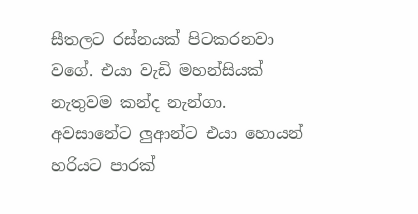සීතලට රස්නයක් පිටකරනවා වගේ. එයා වැඩි මහන්සියක් නැතුවම කන්ද නැන්ගා. අවසානේට ලුආන්ට එයා හොයන් හරියට පාරක්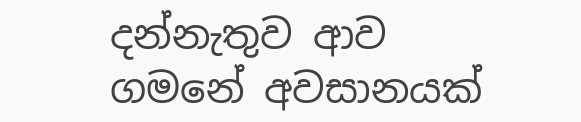දන්නැතුව ආව ගමනේ අවසානයක්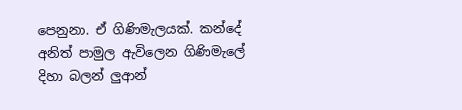පෙනුනා. ඒ ගිණිමැලයක්. කන්දේ අනිත් පාමුල ඇවිලෙන ගිණිමැලේ දිහා බලන් ලුආන්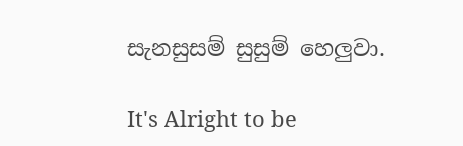සැනසුසම් සුසුම් හෙලුවා.

It's Alright to be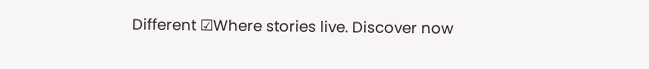Different ☑Where stories live. Discover now